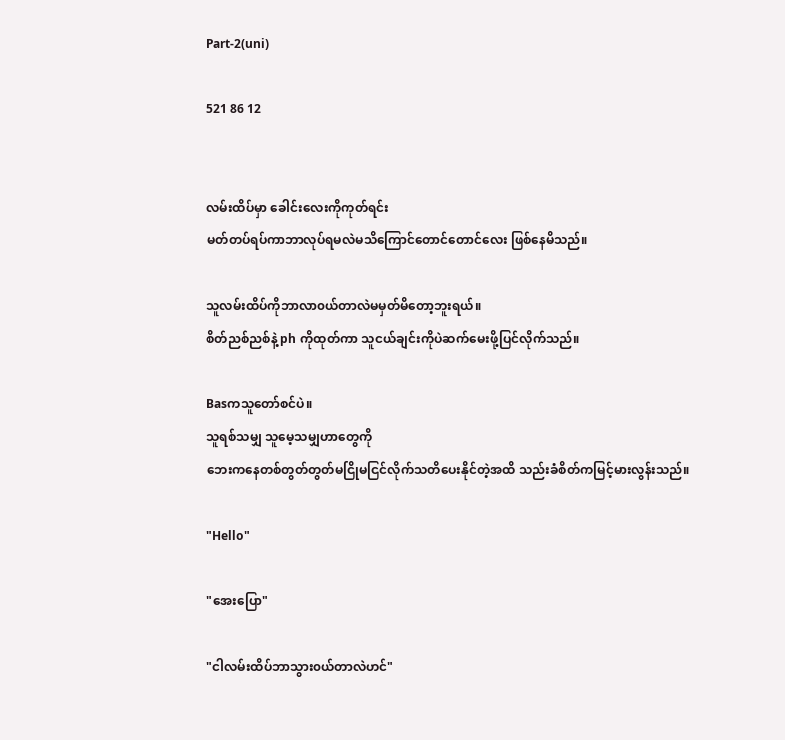Part-2(uni)

521 86 12


လမ်းထိပ်မှာ ခေါင်းလေးကိုကုတ်ရင်း
မတ်တပ်ရပ်ကာဘာလုပ်ရမလဲမသိကြောင်တောင်တောင်လေး ဖြစ်နေမိသည်။

သူလမ်းထိပ်ကိုဘာလာ၀ယ်တာလဲမမှတ်မိတော့ဘူးရယ်။
စိတ်ညစ်ညစ်နဲ့ ph ကိုထုတ်ကာ သူငယ်ချင်းကိုပဲဆက်မေးဖို့ပြင်လိုက်သည်။

Basကသူတော်စင်ပဲ။
သူရစ်သမျှ သူမေ့သမျှဟာတွေကို
ဘေးကနေတစ်တွတ်တွတ်မငြိုမငြင်လိုက်သတိပေးနိုင်တဲ့အထိ သည်းခံစိတ်ကမြင့်မားလွန်းသည်။

"Hello"

"အေးပြော"

"ငါလမ်းထိပ်ဘာသွား၀ယ်တာလဲဟင်"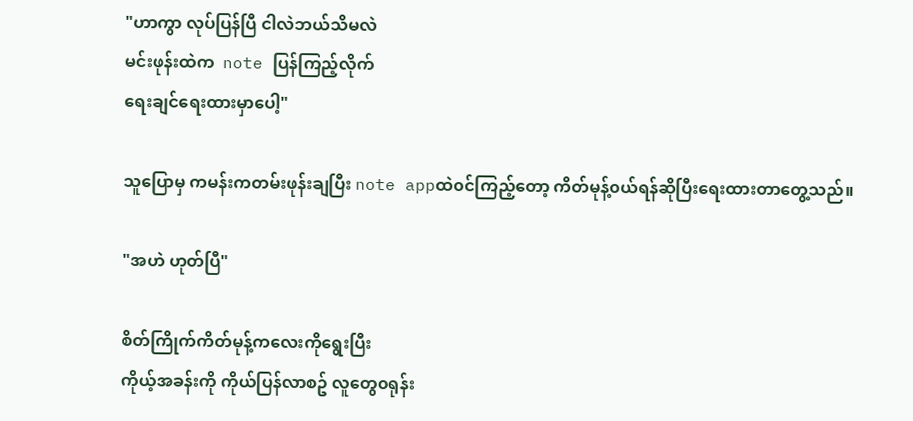"ဟာကွာ လုပ်ပြန်ပြီ ငါလဲဘယ်သိမလဲ
မင်းဖုန်းထဲက  note ပြန်ကြည့်လိုက်
ရေးချင်ရေးထားမှာပေါ့"

သူပြောမှ ကမန်းကတမ်းဖုန်းချပြီး note appထဲ၀င်ကြည့်တော့ ကိတ်မုန့်၀ယ်ရန်ဆိုပြီးရေးထားတာတွေ့သည်။

"အဟဲ ဟုတ်ပြီ"

စိတ်ကြိုက်ကိတ်မုန့်ကလေးကိုရွေးပြီး
ကိုယ့်အခန်းကို ကိုယ်ပြန်လာစဥ် လူတွေ၀ရုန်း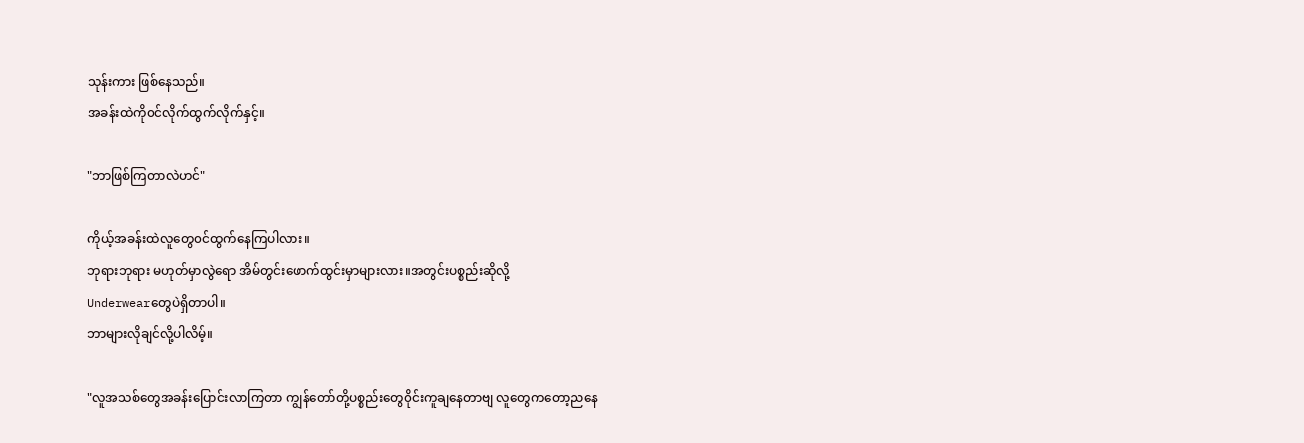သုန်းကား ဖြစ်နေသည်။
အခန်းထဲကို၀င်လိုက်ထွက်လိုက်နှင့်။

"ဘာဖြစ်ကြတာလဲဟင်"

ကိုယ့်အခန်းထဲလူတွေ၀င်ထွက်နေကြပါလား။
ဘုရားဘုရား မဟုတ်မှာလွဲရော အိမ်တွင်းဖောက်ထွင်းမှာများလား။အတွင်းပစ္စည်းဆိုလို့
Underwearတွေပဲရှိတာပါ။
ဘာများလိုချင်လို့ပါလိမ့်။

"လူအသစ်တွေအခန်းပြောင်းလာကြတာ ကျွန်တော်တို့ပစ္စည်းတွေ၀ိုင်းကူချနေတာဗျ လူတွေကတော့ညနေ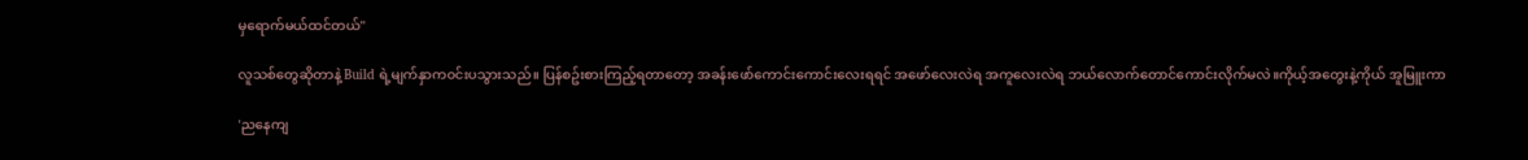မှရောက်မယ်ထင်တယ်"

လူသစ်တွေဆိုတာနဲ့ Build ရဲ့မျက်နှာက၀င်းပသွားသည်။ ပြန်စဥ်းစားကြည့်ရတာတော့ အခန်းဖော်ကောင်းကောင်းလေးရရင် အဖော်လေးလဲရ အကူလေးလဲရ ဘယ်လောက်တောင်ကောင်းလိုက်မလဲ။ကိုယ့်အတွေးနဲ့ကိုယ် အူမြူးကာ

'ညနေကျ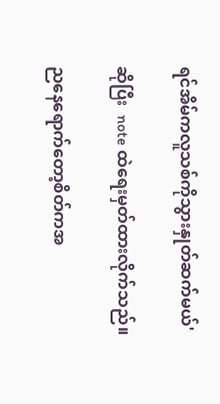ရင်အိမ်ကလူသစ်ကိုသွားနှုတ်ဆက်မယ်'

ဆိုပြီး  note ထဲရေးမှတ်ထားလိုက်သည်။

ညနေရောက်တော့စိတ်ကအ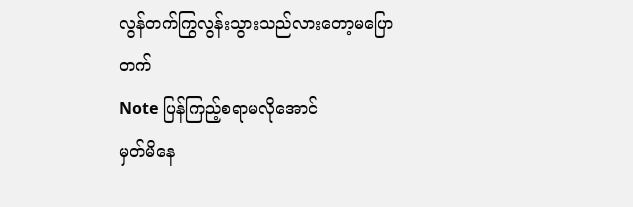လွန်တက်ကြွလွန်းသွားသည်လားတော့မပြောတက်
Note ပြန်ကြည့်စရာမလိုအောင်
မှတ်မိနေ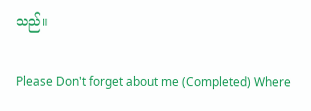သည်။

Please Don't forget about me (Completed) Where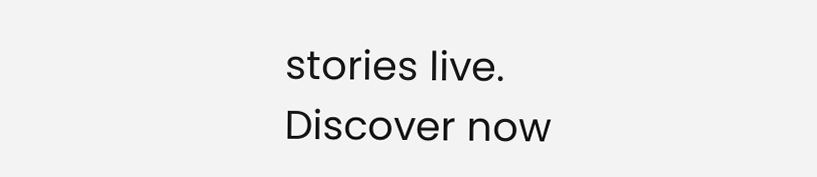stories live. Discover now